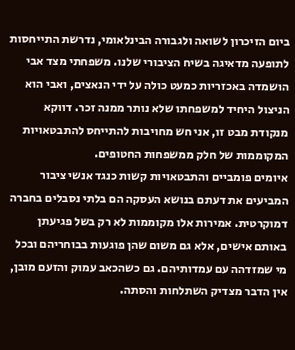ביום הזיכרון לשואה ולגבורה הבינלאומי, נדרשת התייחסות לתופעה מדאיגה בשיח הציבורי שלנו. משפחתי מצד אבי הושמדה באכזריות כמעט כולה על ידי הנאצים, ואבי הוא הניצול היחיד למשפחתו שלא נותר ממנה זכר. דווקא מנקודת מבט זו, אני חש מחויבות להתייחס להתבטאויות המקוממות של חלק ממשפחות החטופים.
איומים פומביים והתבטאויות קשות כנגד אנשי ציבור המביעים את דעתם בנושא העסקה הם בלתי נסבלים בחברה דמוקרטית. אמירות אלו מקוממות לא רק בשל פגיעתן באותם אישים, אלא גם משום שהן פוגעות בבוחריהם ובכל מי שמזדהה עם עמדותיהם. גם כשהכאב עמוק והזעם מובן, אין הדבר מצדיק השתלחות והסתה.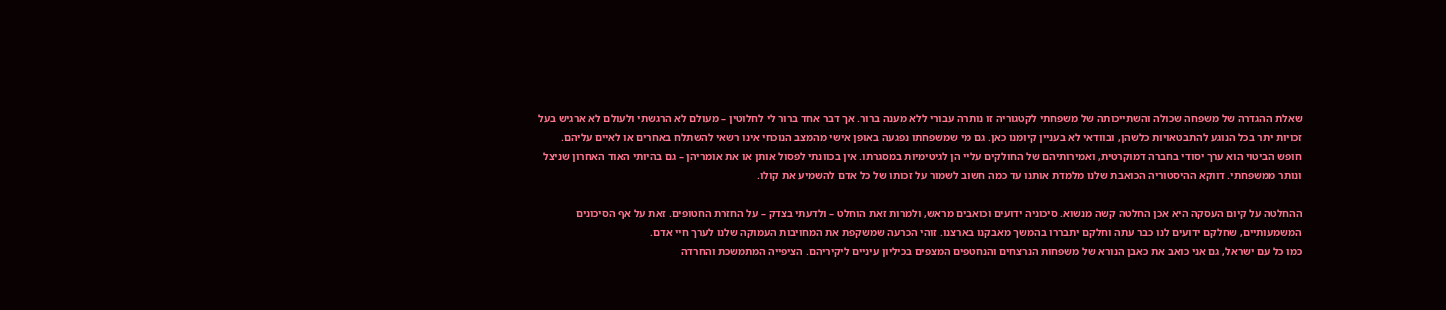שאלת ההגדרה של משפחה שכולה והשתייכותה של משפחתי לקטגוריה זו נותרה עבורי ללא מענה ברור. אך דבר אחד ברור לי לחלוטין – מעולם לא הרגשתי ולעולם לא ארגיש בעל זכויות יתר בכל הנוגע להתבטאויות כלשהן, ובוודאי לא בעניין קיומנו כאן. גם מי שמשפחתו נפגעה באופן אישי מהמצב הנוכחי אינו רשאי להשתלח באחרים או לאיים עליהם.
חופש הביטוי הוא ערך יסודי בחברה דמוקרטית, ואמירותיהם של החולקים עליי הן לגיטימיות במסגרתו. אין בכוונתי לפסול אותן או את אומריהן – גם בהיותי האוד האחרון שניצל ונותר ממשפחתי. דווקא ההיסטוריה הכואבת שלנו מלמדת אותנו עד כמה חשוב לשמור על זכותו של כל אדם להשמיע את קולו.

ההחלטה על קיום העסקה היא אכן החלטה קשה מנשוא. סיכוניה ידועים וכואבים מראש, ולמרות זאת הוחלט – ולדעתי בצדק – על החזרת החטופים. זאת על אף הסיכונים המשמעותיים, שחלקם ידועים לנו כבר עתה וחלקם יתבררו בהמשך מאבקנו בארצנו. זוהי הכרעה שמשקפת את המחויבות העמוקה שלנו לערך חיי אדם.
כמו כל עם ישראל, גם אני כואב את כאבן הנורא של משפחות הנרצחים והנחטפים המצפים בכיליון עיניים ליקיריהם. הציפייה המתמשכת והחרדה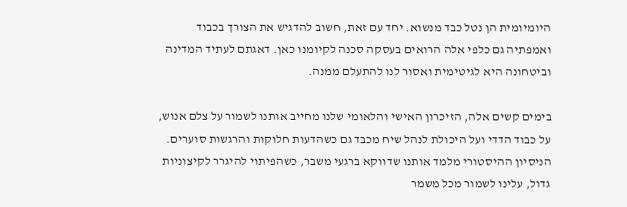היומיומית הן נטל כבד מנשוא. יחד עם זאת, חשוב להדגיש את הצורך בכבוד ואמפתיה גם כלפי אלה הרואים בעסקה סכנה לקיומנו כאן. דאגתם לעתיד המדינה וביטחונה היא לגיטימית ואסור לנו להתעלם ממנה.

בימים קשים אלה, הזיכרון האישי והלאומי שלנו מחייב אותנו לשמור על צלם אנוש, על כבוד הדדי ועל היכולת לנהל שיח מכבד גם כשהדעות חלוקות והרגשות סוערים. הניסיון ההיסטורי מלמד אותנו שדווקא ברגעי משבר, כשהפיתוי להיגרר לקיצוניות גדול, עלינו לשמור מכל משמר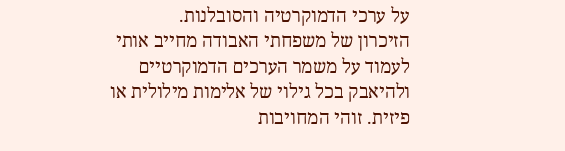על ערכי הדמוקרטיה והסובלנות.
הזיכרון של משפחתי האבודה מחייב אותי לעמוד על משמר הערכים הדמוקרטיים ולהיאבק בכל גילוי של אלימות מילולית או פיזית. זוהי המחויבות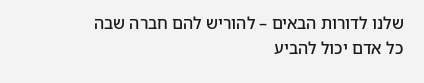שלנו לדורות הבאים – להוריש להם חברה שבה כל אדם יכול להביע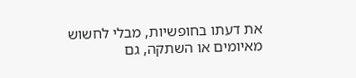את דעתו בחופשיות, מבלי לחשוש מאיומים או השתקה, גם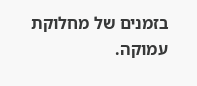בזמנים של מחלוקת עמוקה.